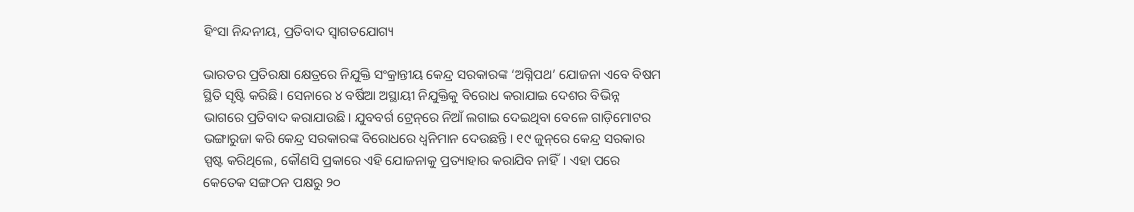ହିଂସା ନିନ୍ଦନୀୟ, ପ୍ରତିବାଦ ସ୍ୱାଗତଯୋଗ୍ୟ

ଭାରତର ପ୍ରତିରକ୍ଷା କ୍ଷେତ୍ରରେ ନିଯୁକ୍ତି ସଂକ୍ରାନ୍ତୀୟ କେନ୍ଦ୍ର ସରକାରଙ୍କ ‘ଅଗ୍ନିପଥ’ ଯୋଜନା ଏବେ ବିଷମ ସ୍ଥିତି ସୃଷ୍ଟି କରିଛି। ସେନାରେ ୪ ବର୍ଷିଆ ଅସ୍ଥାୟୀ ନିଯୁକ୍ତିକୁ ବିରୋଧ କରାଯାଇ ଦେଶର ବିଭିନ୍ନ ଭାଗରେ ପ୍ରତିବାଦ କରାଯାଉଛି। ଯୁବବର୍ଗ ଟ୍ରେନ୍‌ରେ ନିଆଁ ଲଗାଇ ଦେଇଥିବା ବେଳେ ଗାଡ଼ିମୋଟର ଭଙ୍ଗାରୁଜା କରି କେନ୍ଦ୍ର ସରକାରଙ୍କ ବିରୋଧରେ ଧ୍ୱନିମାନ ଦେଉଛନ୍ତି। ୧୯ ଜୁନ୍‌ରେ କେନ୍ଦ୍ର ସରକାର ସ୍ପଷ୍ଟ କରିଥିଲେ, କୌଣସି ପ୍ରକାରେ ଏହି ଯୋଜନାକୁ ପ୍ରତ୍ୟାହାର କରାଯିବ ନାହିଁ। ଏହା ପରେ କେତେକ ସଙ୍ଗଠନ ପକ୍ଷରୁ ୨୦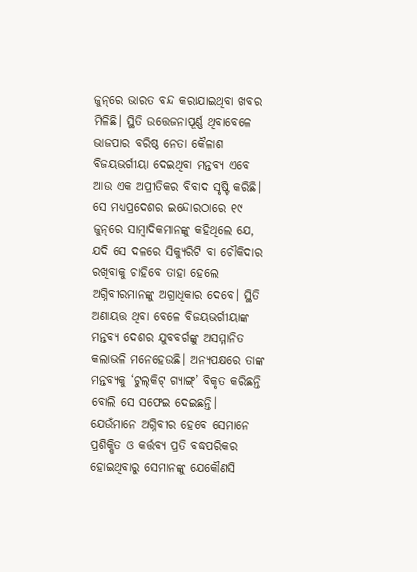ଜୁନ୍‌ରେ ଭାରତ ବନ୍ଦ କରାଯାଇଥିବା ଖବର ମିଳିଛି। ସ୍ଥିତି ଉତ୍ତେଜନାପୂର୍ଣ୍ଣ ଥିବାବେଳେ ଭାଜପାର ବରିଷ୍ଠ ନେତା କୈଳାଶ ବିଜୟଭର୍ଗୀୟା ଦେଇଥିବା ମନ୍ତବ୍ୟ ଏବେ ଆଉ ଏକ ଅପ୍ରୀତିକର ବିବାଦ ସୃଷ୍ଟି କରିଛି। ସେ ମଧ୍ୟପ୍ରଦେଶର ଇନ୍ଦୋରଠାରେ ୧୯ ଜୁନ୍‌ରେ ସାମ୍ବାଦିକମାନଙ୍କୁ କହିଥିଲେ ଯେ, ଯଦି ସେ ଦଳରେ ସିକ୍ୟୁରିଟି ବା ଚୌକିଦାର ରଖିବାକୁ ଚାହିବେ ତାହା ହେଲେ ଅଗ୍ନିବୀରମାନଙ୍କୁ ଅଗ୍ରାଧିକାର ଦେବେ। ସ୍ଥିତି ଅଣାୟତ୍ତ ଥିବା ବେଳେ ବିଜୟଭର୍ଗୀୟାଙ୍କ ମନ୍ତବ୍ୟ ଦେଶର ଯୁବବର୍ଗଙ୍କୁ ଅସମ୍ମାନିତ କଲାଭଳି ମନେହେଉଛି। ଅନ୍ୟପକ୍ଷରେ ତାଙ୍କ ମନ୍ତବ୍ୟକୁ ‘ଟୁଲ୍‌କିଟ୍‌ ଗ୍ୟାଙ୍ଗ୍‌’ ବିକୃତ କରିଛନ୍ତି ବୋଲି ସେ ସଫେଇ ଦେଇଛନ୍ତି। ଯେଉଁମାନେ ଅଗ୍ନିବୀର ହେବେ ସେମାନେ ପ୍ରଶିକ୍ଷିତ ଓ କର୍ତ୍ତବ୍ୟ ପ୍ରତି ବଦ୍ଧପରିକର ହୋଇଥିବାରୁ ସେମାନଙ୍କୁ ଯେକୌଣସି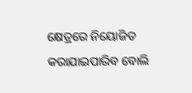କ୍ଷେତ୍ରରେ ନିୟୋଜିତ କରାଯାଇପାରିବ ବୋଲି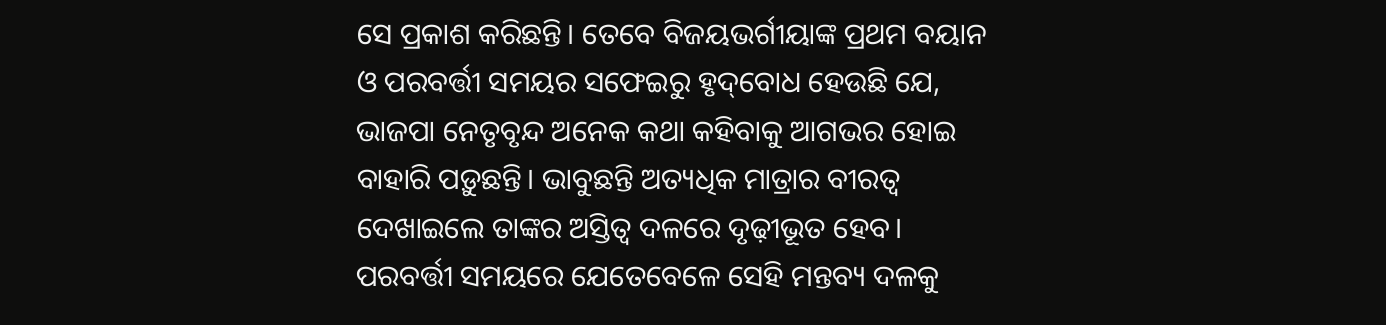ସେ ପ୍ରକାଶ କରିଛନ୍ତି। ତେବେ ବିଜୟଭର୍ଗୀୟାଙ୍କ ପ୍ରଥମ ବୟାନ ଓ ପରବର୍ତ୍ତୀ ସମୟର ସଫେଇରୁ ହୃଦ୍‌ବୋଧ ହେଉଛି ଯେ, ଭାଜପା ନେତୃବୃନ୍ଦ ଅନେକ କଥା କହିବାକୁ ଆଗଭର ହୋଇ ବାହାରି ପଡ଼ୁଛନ୍ତି। ଭାବୁଛନ୍ତି ଅତ୍ୟଧିକ ମାତ୍ରାର ବୀରତ୍ୱ ଦେଖାଇଲେ ତାଙ୍କର ଅସ୍ତିତ୍ୱ ଦଳରେ ଦୃଢ଼ୀଭୂତ ହେବ। ପରବର୍ତ୍ତୀ ସମୟରେ ଯେତେବେଳେ ସେହି ମନ୍ତବ୍ୟ ଦଳକୁ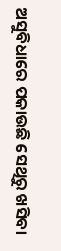ଅସୁବିଧାରେ ପକାଉଛି ସେଥିରୁ ଖସିବା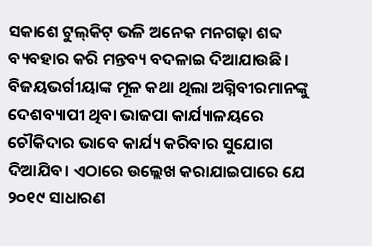ସକାଶେ ଟୁଲ୍‌କିଟ୍‌ ଭଳି ଅନେକ ମନଗଢ଼ା ଶବ୍ଦ ବ୍ୟବହାର କରି ମନ୍ତବ୍ୟ ବଦଳାଇ ଦିଆଯାଉଛି। ବିଜୟଭର୍ଗୀୟାଙ୍କ ମୂଳ କଥା ଥିଲା ଅଗ୍ନିବୀରମାନଙ୍କୁ ଦେଶବ୍ୟାପୀ ଥିବା ଭାଜପା କାର୍ଯ୍ୟାଳୟରେ ଚୌକିଦାର ଭାବେ କାର୍ଯ୍ୟ କରିବାର ସୁଯୋଗ ଦିଆଯିବ। ଏଠାରେ ଉଲ୍ଲେଖ କରାଯାଇପାରେ ଯେ ୨୦୧୯ ସାଧାରଣ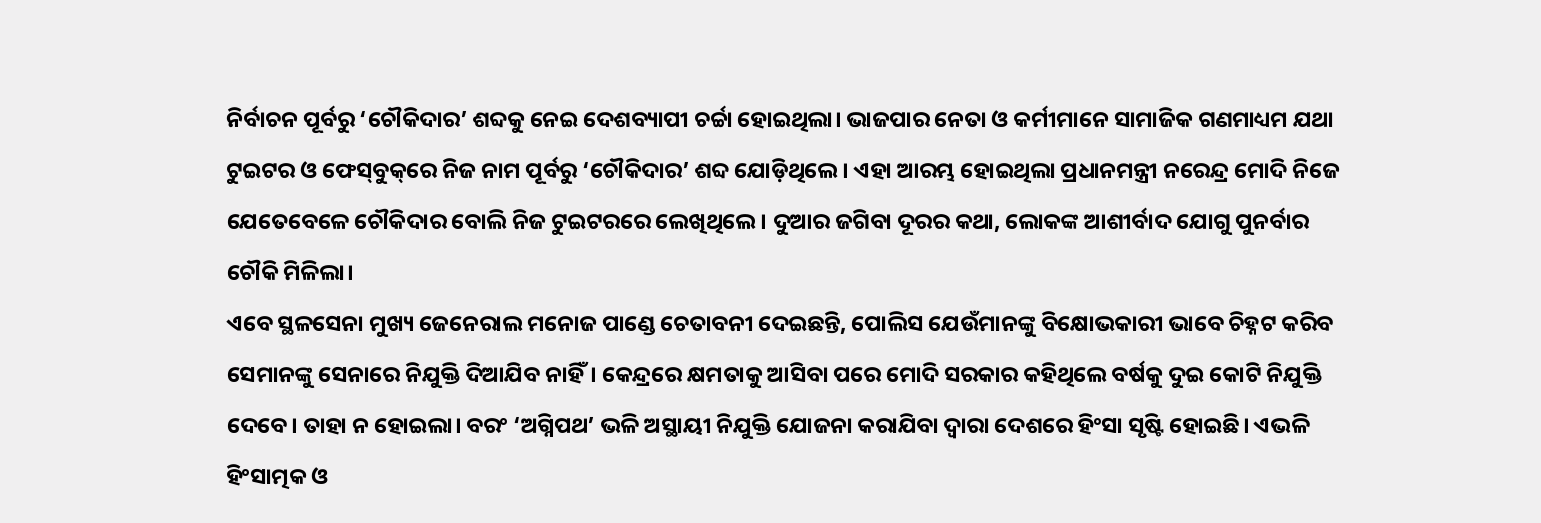ନିର୍ବାଚନ ପୂର୍ବରୁ ‘ଚୌକିଦାର’ ଶବ୍ଦକୁ ନେଇ ଦେଶବ୍ୟାପୀ ଚର୍ଚ୍ଚା ହୋଇଥିଲା। ଭାଜପାର ନେତା ଓ କର୍ମୀମାନେ ସାମାଜିକ ଗଣମାଧ୍ୟମ ଯଥା ଟୁଇଟର ଓ ଫେସ୍‌ବୁକ୍‌ରେ ନିଜ ନାମ ପୂର୍ବରୁ ‘ଚୌକିଦାର’ ଶବ୍ଦ ଯୋଡ଼ିଥିଲେ। ଏହା ଆରମ୍ଭ ହୋଇଥିଲା ପ୍ରଧାନମନ୍ତ୍ରୀ ନରେନ୍ଦ୍ର ମୋଦି ନିଜେ ଯେତେବେଳେ ଚୌକିଦାର ବୋଲି ନିଜ ଟୁଇଟରରେ ଲେଖିଥିଲେ। ଦୁଆର ଜଗିବା ଦୂରର କଥା, ଲୋକଙ୍କ ଆଶୀର୍ବାଦ ଯୋଗୁ ପୁନର୍ବାର ଚୌକି ମିଳିଲା।
ଏବେ ସ୍ଥଳସେନା ମୁଖ୍ୟ ଜେନେରାଲ ମନୋଜ ପାଣ୍ଡେ ଚେତାବନୀ ଦେଇଛନ୍ତି, ପୋଲିସ ଯେଉଁମାନଙ୍କୁ ବିକ୍ଷୋଭକାରୀ ଭାବେ ଚିହ୍ନଟ କରିବ ସେମାନଙ୍କୁ ସେନାରେ ନିଯୁକ୍ତି ଦିଆଯିବ ନାହିଁ। କେନ୍ଦ୍ରରେ କ୍ଷମତାକୁ ଆସିବା ପରେ ମୋଦି ସରକାର କହିଥିଲେ ବର୍ଷକୁ ଦୁଇ କୋଟି ନିଯୁକ୍ତି ଦେବେ। ତାହା ନ ହୋଇଲା। ବରଂ ‘ଅଗ୍ନିପଥ’ ଭଳି ଅସ୍ଥାୟୀ ନିଯୁକ୍ତି ଯୋଜନା କରାଯିବା ଦ୍ୱାରା ଦେଶରେ ହିଂସା ସୃଷ୍ଟି ହୋଇଛି। ଏଭଳି ହିଂସାତ୍ମକ ଓ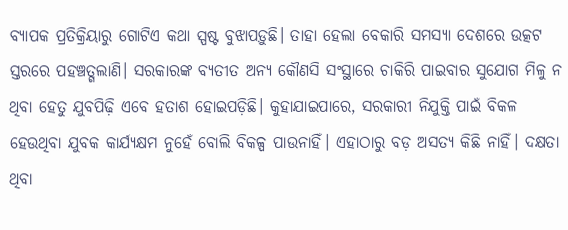ବ୍ୟାପକ ପ୍ରତିକ୍ରିୟାରୁ ଗୋଟିଏ କଥା ସ୍ପଷ୍ଟ ବୁଝାପଡ଼ୁଛି। ତାହା ହେଲା ବେକାରି ସମସ୍ୟା ଦେଶରେ ଉତ୍କଟ ସ୍ତରରେ ପହଞ୍ଚତ୍ଗଲାଣି। ସରକାରଙ୍କ ବ୍ୟତୀତ ଅନ୍ୟ କୌଣସି ସଂସ୍ଥାରେ ଚାକିରି ପାଇବାର ସୁଯୋଗ ମିଳୁ ନ ଥିବା ହେତୁ ଯୁବପିଢ଼ି ଏବେ ହତାଶ ହୋଇପଡ଼ିଛି। କୁହାଯାଇପାରେ, ସରକାରୀ ନିଯୁକ୍ତି ପାଇଁ ବିକଳ ହେଉଥିବା ଯୁବକ କାର୍ଯ୍ୟକ୍ଷମ ନୁହେଁ ବୋଲି ବିକଳ୍ପ ପାଉନାହିଁ। ଏହାଠାରୁ ବଡ଼ ଅସତ୍ୟ କିଛି ନାହିଁ। ଦକ୍ଷତା ଥିବା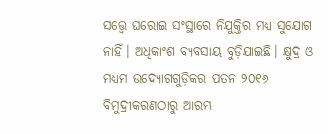ସତ୍ତ୍ୱେ ଘରୋଇ ସଂସ୍ଥାରେ ନିଯୁକ୍ତିର ମଧ୍ୟ ସୁଯୋଗ ନାହିଁ। ଅଧିକାଂଶ ବ୍ୟବସାୟ ବୁଡ଼ିଯାଇଛି। କ୍ଷୁଦ୍ର ଓ ମଧ୍ୟମ ଉଦ୍ୟୋଗଗୁଡ଼ିକର ପତନ ୨୦୧୬ ବିମୁଦ୍ରୀକରଣଠାରୁ ଆରମ୍ଭ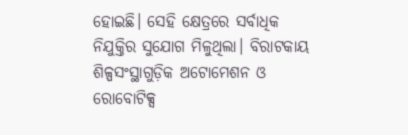ହୋଇଛି। ସେହି କ୍ଷେତ୍ରରେ ସର୍ବାଧିକ ନିଯୁକ୍ତିର ସୁଯୋଗ ମିଳୁଥିଲା। ବିରାଟକାୟ ଶିଳ୍ପସଂସ୍ଥାଗୁଡ଼ିକ ଅଟୋମେଶନ ଓ ରୋବୋଟିକ୍ସ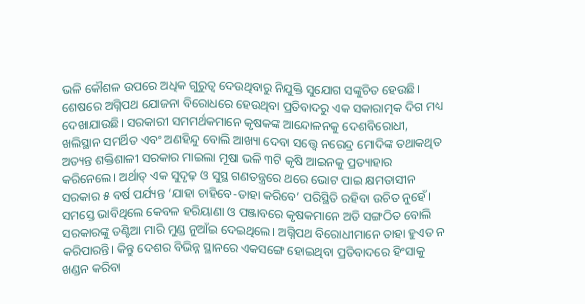ଭଳି କୌଶଳ ଉପରେ ଅଧିକ ଗୁରୁତ୍ୱ ଦେଉଥିବାରୁ ନିଯୁକ୍ତି ସୁଯୋଗ ସଙ୍କୁଚିତ ହେଉଛି।
ଶେଷରେ ଅଗ୍ନିପଥ ଯୋଜନା ବିରୋଧରେ ହେଉଥିବା ପ୍ରତିବାଦରୁ ଏକ ସକାରାତ୍ମକ ଦିଗ ମଧ୍ୟ ଦେଖାଯାଉଛି। ସରକାରୀ ସମମର୍ଥକମାନେ କୃଷକଙ୍କ ଆନ୍ଦୋଳନକୁ ଦେଶବିରୋଧୀ, ଖଲିସ୍ଥାନ ସମର୍ଥିତ ଏବଂ ଅଣହିନ୍ଦୁ ବୋଲି ଆଖ୍ୟା ଦେବା ସତ୍ତ୍ୱେ ନରେନ୍ଦ୍ର ମୋଦିଙ୍କ ତଥାକଥିତ ଅତ୍ୟନ୍ତ ଶକ୍ତିଶାଳୀ ସରକାର ମାଇଲା ମୂଷା ଭଳି ୩ଟି କୃଷି ଆଇନକୁ ପ୍ରତ୍ୟାହାର କରିନେଲେ। ଅର୍ଥାତ୍‌ ଏକ ସୁଦୃଢ଼ ଓ ସୁସ୍ଥ ଗଣତନ୍ତ୍ରରେ ଥରେ ଭୋଟ ପାଇ କ୍ଷମତାସୀନ ସରକାର ୫ ବର୍ଷ ପର୍ଯ୍ୟନ୍ତ ‘ଯାହା ଚାହିବେ-ତାହା କରିବେ’ ପରିସ୍ଥିତି ରହିବା ଉଚିତ ନୁହେଁ। ସମସ୍ତେ ଭାବିଥିଲେ କେବଳ ହରିୟାଣା ଓ ପଞ୍ଜାବରେ କୃଷକମାନେ ଅତି ସଙ୍ଗଠିତ ବୋଲି ସରକାରଙ୍କୁ ତଣ୍ଟିଆ ମାରି ମୁଣ୍ଡ ନୁଆଁଇ ଦେଇଥିଲେ। ଅଗ୍ନିପଥ ବିରୋଧୀମାନେ ତାହା ହୁଏତ ନ କରିପାରନ୍ତି। କିନ୍ତୁ ଦେଶର ବିଭିନ୍ନ ସ୍ଥାନରେ ଏକସଙ୍ଗେ ହୋଇଥିବା ପ୍ରତିବାଦରେ ହିଂସାକୁ ଖଣ୍ଡନ କରିବା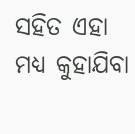ସହିତ ଏହା ମଧ୍ୟ କୁହାଯିବା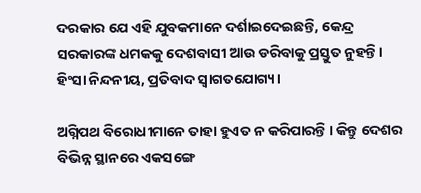ଦରକାର ଯେ ଏହି ଯୁବକମାନେ ଦର୍ଶାଇଦେଇଛନ୍ତି, କେନ୍ଦ୍ର ସରକାରଙ୍କ ଧମକକୁ ଦେଶବାସୀ ଆଉ ଡରିବାକୁ ପ୍ରସ୍ତୁତ ନୁହନ୍ତି।
ହିଂସା ନିନ୍ଦନୀୟ, ପ୍ରତିବାଦ ସ୍ବାଗତଯୋଗ୍ୟ।

ଅଗ୍ନିପଥ ବିରୋଧୀମାନେ ତାହା ହୁଏତ ନ କରିପାରନ୍ତି । କିନ୍ତୁ ଦେଶର ବିଭିନ୍ନ ସ୍ଥାନରେ ଏକସଙ୍ଗେ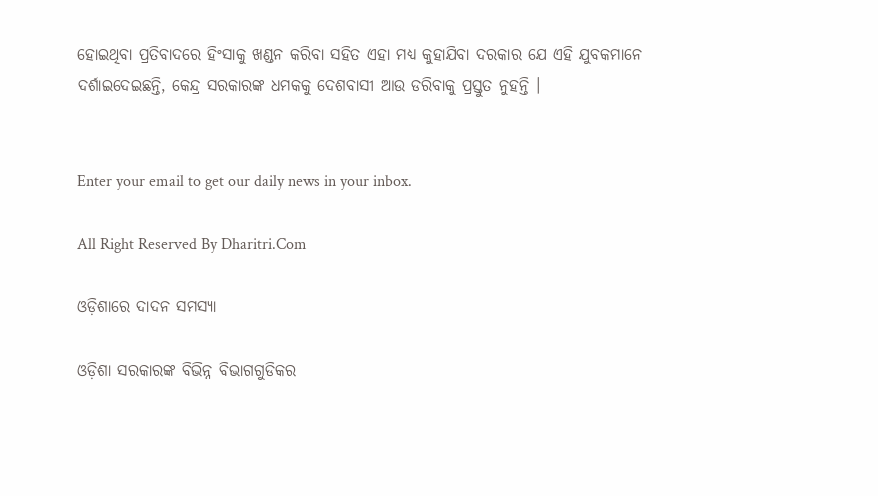ହୋଇଥିବା ପ୍ରତିବାଦରେ ହିଂସାକୁ ଖଣ୍ଡନ କରିବା ସହିତ ଏହା ମଧ୍ୟ କୁହାଯିବା ଦରକାର ଯେ ଏହି ଯୁବକମାନେ ଦର୍ଶାଇଦେଇଛନ୍ତି, କେନ୍ଦ୍ର ସରକାରଙ୍କ ଧମକକୁ ଦେଶବାସୀ ଆଉ ଡରିବାକୁ ପ୍ରସ୍ତୁତ ନୁହନ୍ତି ।


Enter your email to get our daily news in your inbox.

All Right Reserved By Dharitri.Com

ଓଡ଼ିଶାରେ ଦାଦନ ସମସ୍ୟା

ଓଡ଼ିଶା ସରକାରଙ୍କ ବିଭିନ୍ନ ବିଭାଗଗୁଡିକର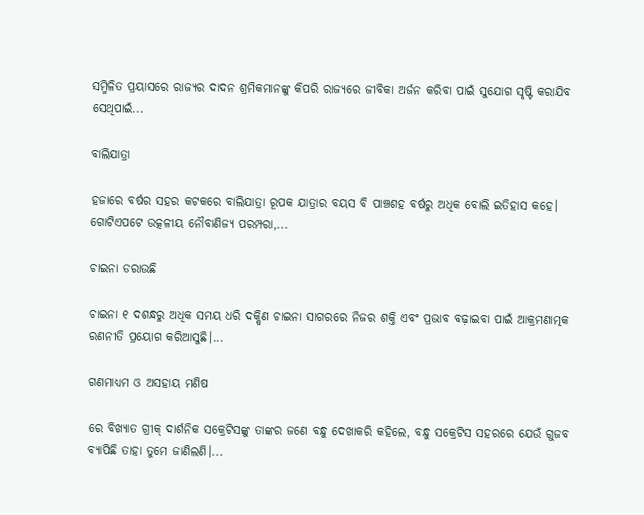ସମ୍ମିଳିତ ପ୍ରୟାସରେ ରାଜ୍ୟର ଦାଦନ ଶ୍ରମିକମାନଙ୍କୁ କିପରି ରାଜ୍ୟରେ ଜୀବିକା ଅର୍ଜନ କରିବା ପାଇଁ ସୁଯୋଗ ସୃଷ୍ଟି କରାଯିବ ସେଥିପାଇଁ...

ବାଲିଯାତ୍ରା

ହଜାରେ ବର୍ଷର ସହର କଟକରେ ବାଲିଯାତ୍ରା ରୂପକ ଯାତ୍ରାର ବୟସ ବି ପାଞ୍ଚଶହ ବର୍ଷରୁ ଅଧିକ ବୋଲି ଇତିହାସ କହେ। ଗୋଟିଏପଟେ ଉତ୍କଳୀୟ ନୌବାଣିଜ୍ୟ ପରମ୍ପରା,...

ଚାଇନା ଡରାଉଛି

ଚାଇନା ୧ ଦଶନ୍ଧରୁ ଅଧିକ ସମୟ ଧରି ଦକ୍ଷିଣ ଚାଇନା ସାଗରରେ ନିଜର ଶକ୍ତି ଏବଂ ପ୍ରଭାବ ବଢ଼ାଇବା ପାଇଁ ଆକ୍ରମଣାତ୍ମକ ରଣନୀତି ପ୍ରୟୋଗ କରିଆସୁଛି।...

ଗଣମାଧ୍ୟମ ଓ ଅସହାୟ ମଣିଷ

ରେ ବିଖ୍ୟାତ ଗ୍ରୀକ୍‌ ଦାର୍ଶନିକ ସକ୍ରେଟିସଙ୍କୁ ତାଙ୍କର ଜଣେ ବନ୍ଧୁ ଦେଖାକରି କହିଲେ, ବନ୍ଧୁ ସକ୍ରେଟିସ ସହରରେ ଯେଉଁ ଗୁଜବ ବ୍ୟାପିଛି ତାହା ତୁମେ ଜାଣିଲଣି।...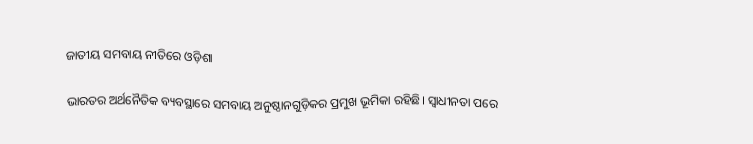ଜାତୀୟ ସମବାୟ ନୀତିରେ ଓଡ଼ିଶା

ଭାରତର ଅର୍ଥନୈତିକ ବ୍ୟବସ୍ଥାରେ ସମବାୟ ଅନୁଷ୍ଠାନଗୁଡ଼ିକର ପ୍ରମୁଖ ଭୂମିକା ରହିଛି। ସ୍ବାଧୀନତା ପରେ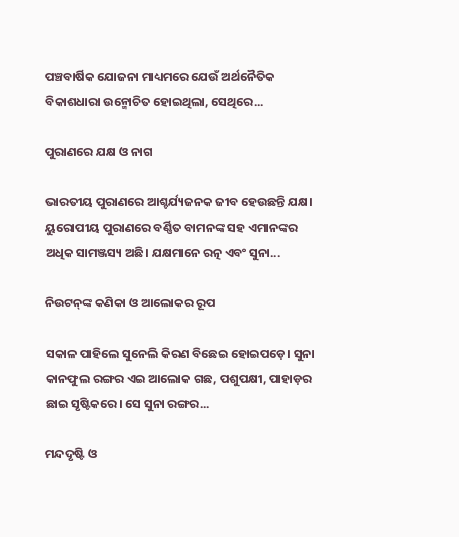ପଞ୍ଚବାର୍ଷିକ ଯୋଜନା ମାଧ୍ୟମରେ ଯେଉଁ ଅର୍ଥନୈତିକ ବିକାଶଧାରା ଉନ୍ମୋଚିତ ହୋଇଥିଲା, ସେଥିରେ...

ପୁରାଣରେ ଯକ୍ଷ ଓ ନାଗ

ଭାରତୀୟ ପୁରାଣରେ ଆଶ୍ଚର୍ଯ୍ୟଜନକ ଜୀବ ହେଉଛନ୍ତି ଯକ୍ଷ। ୟୁରୋପୀୟ ପୁରାଣରେ ବର୍ଣ୍ଣିତ ବାମନଙ୍କ ସହ ଏମାନଙ୍କର ଅଧିକ ସାମଞ୍ଜସ୍ୟ ଅଛି। ଯକ୍ଷମାନେ ରତ୍ନ ଏବଂ ସୁନା...

ନିଉଟନ୍‌ଙ୍କ କଣିକା ଓ ଆଲୋକର ରୂପ

ସକାଳ ପାହିଲେ ସୁନେଲି କିରଣ ବିଛେଇ ହୋଇପଡ଼େ। ସୁନା କାନଫୁଲ ରଙ୍ଗର ଏଇ ଆଲୋକ ଗଛ, ପଶୁପକ୍ଷୀ, ପାହାଡ଼ର ଛାଇ ସୃଷ୍ଟିକରେ। ସେ ସୁନା ରଙ୍ଗର...

ମନ୍ଦଦୃଷ୍ଟି ଓ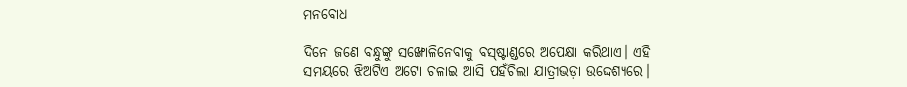ମନବୋଧ

ଦିନେ ଜଣେ ବନ୍ଧୁଙ୍କୁ ସଙ୍ଖୋଳିନେବାକୁ ବସ୍‌ଷ୍ଟାଣ୍ଡରେ ଅପେକ୍ଷା କରିଥାଏ। ଏହି ସମୟରେ ଝିଅଟିଏ ଅଟୋ ଚଳାଇ ଆସି ପହଁଚିଲା ଯାତ୍ରୀଭଡ଼ା ଉଦ୍ଦେଶ୍ୟରେ।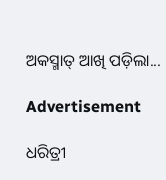ଅକସ୍ମାତ୍‌ ଆଖି ପଡ଼ିଲା...

Advertisement

ଧରିତ୍ରୀ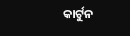କାର୍ଟୁନ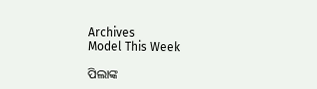Archives
Model This Week

ପିଲାଙ୍କ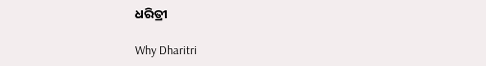ଧରିତ୍ରୀ

Why Dharitri